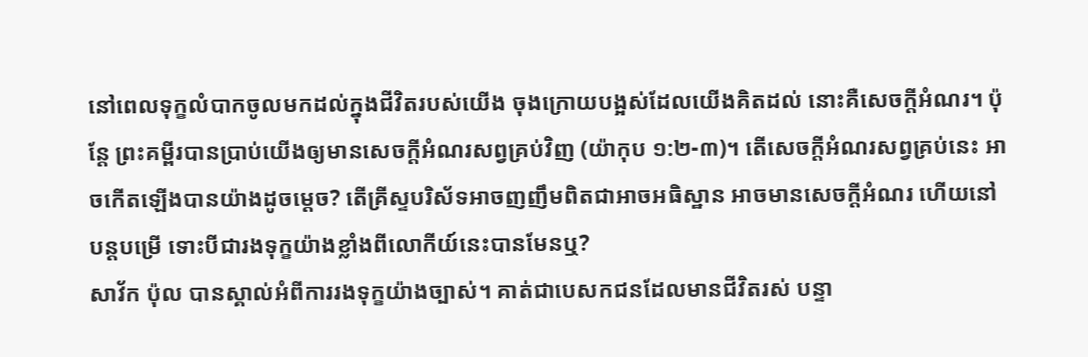នៅពេលទុក្ខលំបាកចូលមកដល់ក្នុងជីវិតរបស់យើង ចុងក្រោយបង្អស់ដែលយើងគិតដល់ នោះគឺសេចក្ដីអំណរ។ ប៉ុន្តែ ព្រះគម្ពីរបានប្រាប់យើងឲ្យមានសេចក្ដីអំណរសព្វគ្រប់វិញ (យ៉ាកុប ១:២-៣)។ តើសេចក្ដីអំណរសព្វគ្រប់នេះ អាចកើតឡើងបានយ៉ាងដូចម្ដេច? តើគ្រីស្ទបរិស័ទអាចញញឹមពិតជាអាចអធិស្ឋាន អាចមានសេចក្ដីអំណរ ហើយនៅបន្តបម្រើ ទោះបីជារងទុក្ខយ៉ាងខ្លាំងពីលោកីយ៍នេះបានមែនឬ?
សាវ័ក ប៉ុល បានស្គាល់អំពីការរងទុក្ខយ៉ាងច្បាស់។ គាត់ជាបេសកជនដែលមានជីវិតរស់ បន្ទា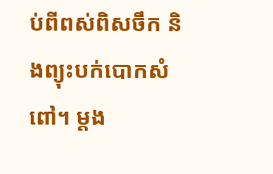ប់ពីពស់ពិសចឹក និងព្យុះបក់បោកសំពៅ។ ម្ដង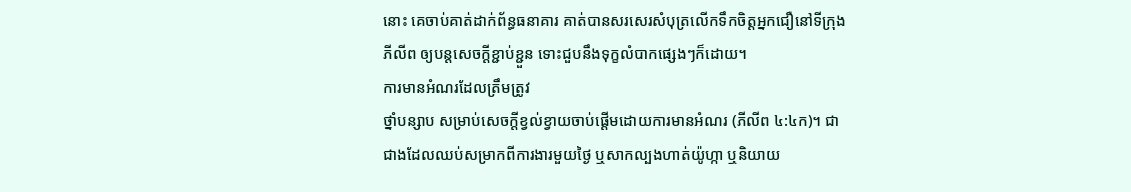នោះ គេចាប់គាត់ដាក់ព័ន្ធធនាគារ គាត់បានសរសេរសំបុត្រលើកទឹកចិត្តអ្នកជឿនៅទីក្រុងភីលីព ឲ្យបន្តសេចក្ដីខ្ជាប់ខ្ជួន ទោះជួបនឹងទុក្ខលំបាកផ្សេងៗក៏ដោយ។
ការមានអំណរដែលត្រឹមត្រូវ
ថ្នាំបន្សាប សម្រាប់សេចក្ដីខ្វល់ខ្វាយចាប់ផ្ដើមដោយការមានអំណរ (ភីលីព ៤:៤ក)។ ជាជាងដែលឈប់សម្រាកពីការងារមួយថ្ងៃ ឬសាកល្បងហាត់យ៉ូហ្កា ឬនិយាយ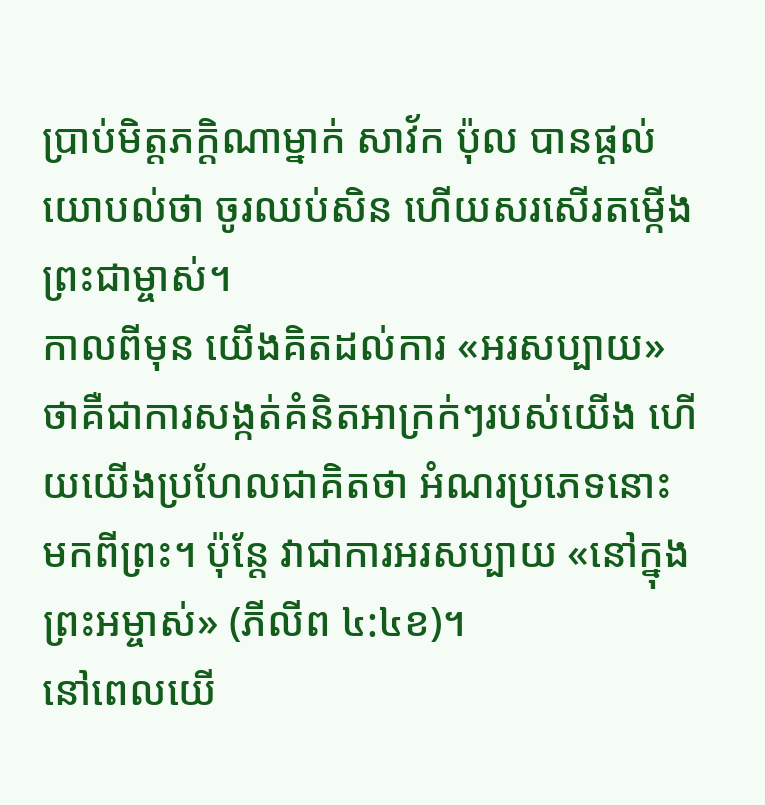ប្រាប់មិត្តភក្ដិណាម្នាក់ សាវ័ក ប៉ុល បានផ្ដល់យោបល់ថា ចូរឈប់សិន ហើយសរសើរតម្កើងព្រះជាម្ចាស់។
កាលពីមុន យើងគិតដល់ការ «អរសប្បាយ» ថាគឺជាការសង្កត់គំនិតអាក្រក់ៗរបស់យើង ហើយយើងប្រហែលជាគិតថា អំណរប្រភេទនោះ មកពីព្រះ។ ប៉ុន្តែ វាជាការអរសប្បាយ «នៅក្នុងព្រះអម្ចាស់» (ភីលីព ៤:៤ខ)។
នៅពេលយើ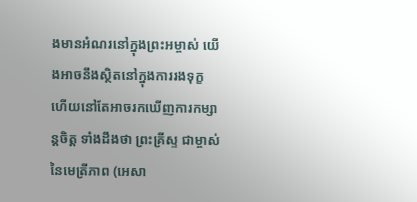ងមានអំណរនៅក្នុងព្រះអម្ចាស់ យើងអាចនឹងស្ថិតនៅក្នុងការរងទុក្ខ ហើយនៅតែអាចរកឃើញការកម្សាន្តចិត្ត ទាំងដឹងថា ព្រះគ្រីស្ទ ជាម្ចាស់នៃមេត្រីភាព (អេសា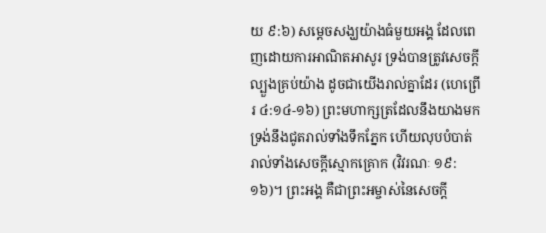យ ៩:៦) សម្ដេចសង្ឃយ៉ាងធំមួយអង្គ ដែលពេញដោយការអាណិតអាសូរ ទ្រង់បានត្រូវសេចក្ដីល្បួងគ្រប់យ៉ាង ដូចជាយើងរាល់គ្នាដែរ (ហេព្រើរ ៤:១៤-១៦) ព្រះមហាក្សត្រដែលនឹងយាងមក ទ្រង់នឹងជូតរាល់ទាំងទឹកភ្នែក ហើយលុបបំបាត់រាល់ទាំងសេចក្ដីស្មោកគ្រោក (វិវរណៈ ១៩:១៦)។ ព្រះអង្គ គឺជាព្រះអម្ចាស់នៃសេចក្ដី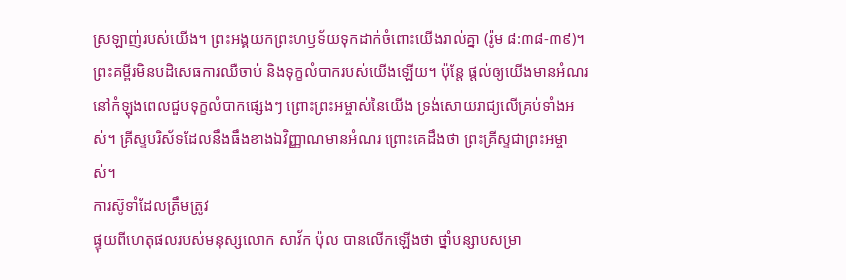ស្រឡាញ់របស់យើង។ ព្រះអង្គយកព្រះហឫទ័យទុកដាក់ចំពោះយើងរាល់គ្នា (រ៉ូម ៨:៣៨-៣៩)។
ព្រះគម្ពីរមិនបដិសេធការឈឺចាប់ និងទុក្ខលំបាករបស់យើងឡើយ។ ប៉ុន្តែ ផ្ដល់ឲ្យយើងមានអំណរ នៅកំឡុងពេលជួបទុក្ខលំបាកផ្សេងៗ ព្រោះព្រះអម្ចាស់នៃយើង ទ្រង់សោយរាជ្យលើគ្រប់ទាំងអស់។ គ្រីស្ទបរិស័ទដែលនឹងធឹងខាងឯវិញ្ញាណមានអំណរ ព្រោះគេដឹងថា ព្រះគ្រីស្ទជាព្រះអម្ចាស់។
ការស៊ូទាំដែលត្រឹមត្រូវ
ផ្ទុយពីហេតុផលរបស់មនុស្សលោក សាវ័ក ប៉ុល បានលើកឡើងថា ថ្នាំបន្សាបសម្រា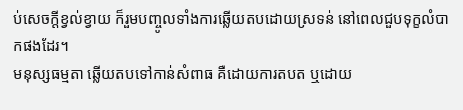ប់សេចក្ដីខ្វល់ខ្វាយ ក៏រួមបញ្ចូលទាំងការឆ្លើយតបដោយស្រទន់ នៅពេលជួបទុក្ខលំបាកផងដែរ។
មនុស្សធម្មតា ឆ្លើយតបទៅកាន់សំពាធ គឺដោយការតបត ឬដោយ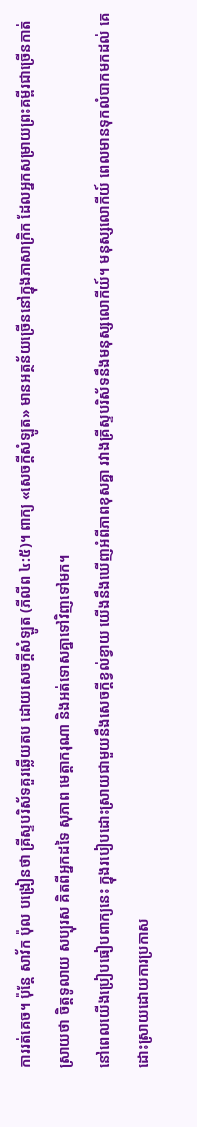ការរត់គេច។ ប៉ុន្តែ សាវ័ក ប៉ុល បង្រៀនថា គ្រីស្ទបរិស័ទគួរឆ្លើយតប ដោយសេចក្ដីសំឡូត (ភីលីព ៤:៥)។ ពាក្យ «សេចក្ដីសំឡូត» មានអត្ថន័យច្រើននៅក្នុងភាសាក្រិក ដែលអ្នកសម្រាយព្រះគម្ពីរជាច្រើនកាត់ស្រាយថា ចិត្តទូលាយ សប្បុរស គិតពីអ្នកដទៃ សុភាព មេត្តាករុណា និងអត់ទោសគ្នាទៅវិញទៅមក។
នៅពេលយើងប្រៀបធៀបពាក្យនេះ ក្នុងរបៀបដោះស្រាយជាមួយនឹងសេចក្ដីខ្វល់ខ្វាយ យើងនឹងឃើញអំពីភាពខុសគ្នា រវាងគ្រីស្ទបរិស័ទនឹងមនុស្សលោកីយ៍។ មនុស្សលោកីយ៍ ពេលមានទុកលំបាកមកដល់ គេដោះស្រាយដោយការប្រកាស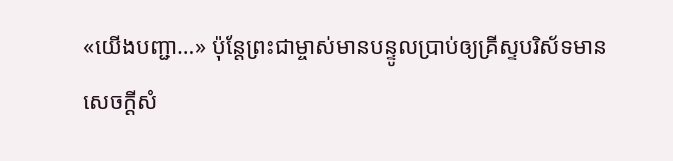«យើងបញ្ជា…» ប៉ុន្តែព្រះជាម្ចាស់មានបន្ទូលប្រាប់ឲ្យគ្រីស្ទបរិស័ទមានសេចក្ដីសំ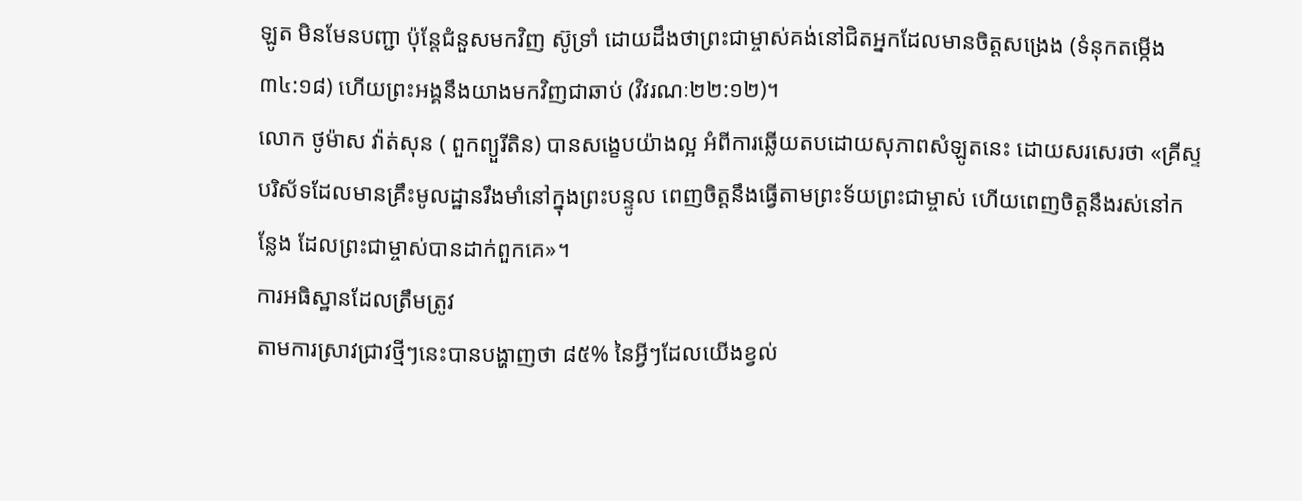ឡូត មិនមែនបញ្ជា ប៉ុន្តែជំនួសមកវិញ ស៊ូទ្រាំ ដោយដឹងថាព្រះជាម្ចាស់គង់នៅជិតអ្នកដែលមានចិត្តសង្រេង (ទំនុកតម្កើង ៣៤:១៨) ហើយព្រះអង្គនឹងយាងមកវិញជាឆាប់ (វិវរណៈ២២:១២)។
លោក ថូម៉ាស វ៉ាត់សុន ( ពួកព្យួរីតិន) បានសង្ខេបយ៉ាងល្អ អំពីការឆ្លើយតបដោយសុភាពសំឡូតនេះ ដោយសរសេរថា «គ្រីស្ទបរិស័ទដែលមានគ្រឹះមូលដ្ឋានរឹងមាំនៅក្នុងព្រះបន្ទូល ពេញចិត្តនឹងធ្វើតាមព្រះទ័យព្រះជាម្ចាស់ ហើយពេញចិត្តនឹងរស់នៅកន្លែង ដែលព្រះជាម្ចាស់បានដាក់ពួកគេ»។
ការអធិស្ឋានដែលត្រឹមត្រូវ
តាមការស្រាវជ្រាវថ្មីៗនេះបានបង្ហាញថា ៨៥% នៃអ្វីៗដែលយើងខ្វល់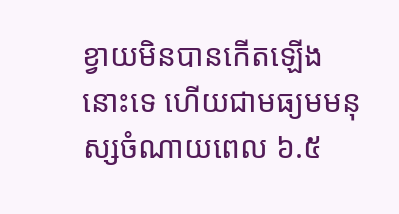ខ្វាយមិនបានកើតឡើងនោះទេ ហើយជាមធ្យមមនុស្សចំណាយពេល ៦.៥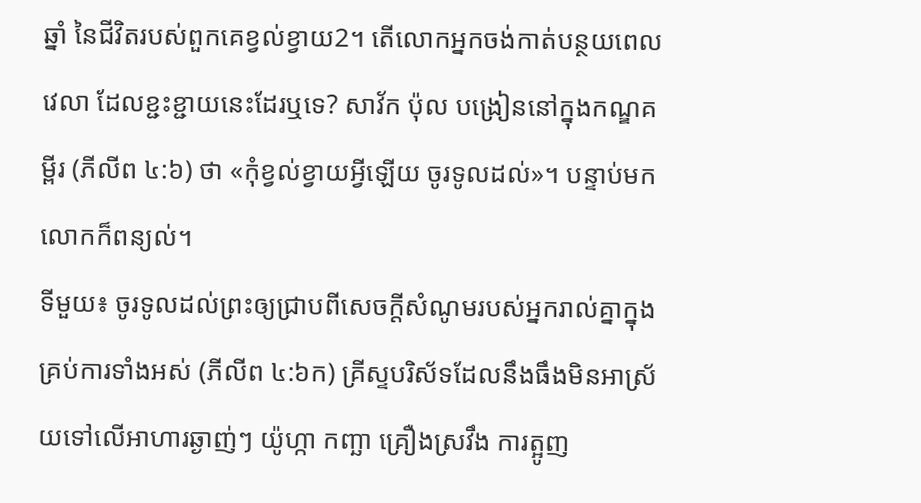ឆ្នាំ នៃជីវិតរបស់ពួកគេខ្វល់ខ្វាយ2។ តើលោកអ្នកចង់កាត់បន្ថយពេលវេលា ដែលខ្ជះខ្ជាយនេះដែរឬទេ? សាវ័ក ប៉ុល បង្រៀននៅក្នុងកណ្ឌគម្ពីរ (ភីលីព ៤:៦) ថា «កុំខ្វល់ខ្វាយអ្វីឡើយ ចូរទូលដល់»។ បន្ទាប់មក លោកក៏ពន្យល់។
ទីមួយ៖ ចូរទូលដល់ព្រះឲ្យជ្រាបពីសេចក្ដីសំណូមរបស់អ្នករាល់គ្នាក្នុងគ្រប់ការទាំងអស់ (ភីលីព ៤:៦ក) គ្រីស្ទបរិស័ទដែលនឹងធឹងមិនអាស្រ័យទៅលើអាហារឆ្ងាញ់ៗ យ៉ូហ្កា កញ្ឆា គ្រឿងស្រវឹង ការត្អូញ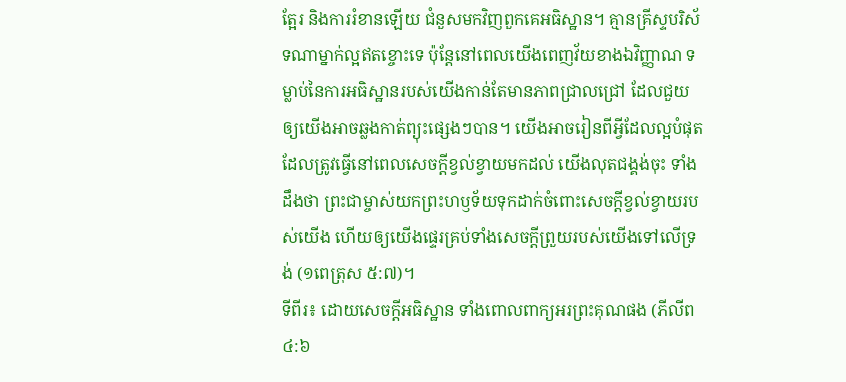ត្អែរ និងការរំខានឡើយ ជំនួសមកវិញពួកគេអធិស្ឋាន។ គ្មានគ្រីស្ទបរិស័ទណាម្នាក់ល្អឥតខ្ចោះទេ ប៉ុន្តែនៅពេលយើងពេញវ័យខាងឯវិញ្ញាណ ទម្លាប់នៃការអធិស្ឋានរបស់យើងកាន់តែមានភាពជ្រាលជ្រៅ ដែលជួយឲ្យយើងអាចឆ្លងកាត់ព្យុះផ្សេងៗបាន។ យើងអាចរៀនពីអ្វីដែលល្អបំផុតដែលត្រូវធ្វើនៅពេលសេចក្ដីខ្វល់ខ្វាយមកដល់ យើងលុតជង្គង់ចុះ ទាំងដឹងថា ព្រះជាម្ចាស់យកព្រះហឫទ័យទុកដាក់ចំពោះសេចក្ដីខ្វល់ខ្វាយរបស់យើង ហើយឲ្យយើងផ្ទេរគ្រប់ទាំងសេចក្ដីព្រួយរបស់យើងទៅលើទ្រង់ (១ពេត្រុស ៥:៧)។
ទីពីរ៖ ដោយសេចក្ដីអធិស្ឋាន ទាំងពោលពាក្យអរព្រះគុណផង (ភីលីព ៤:៦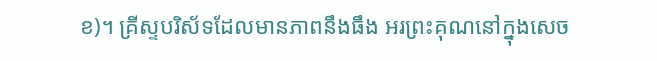ខ)។ គ្រីស្ទបរិស័ទដែលមានភាពនឹងធឹង អរព្រះគុណនៅក្នុងសេច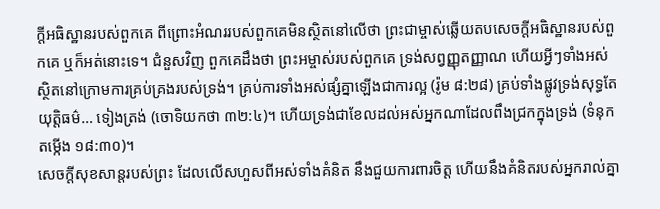ក្ដីអធិស្ឋានរបស់ពួកគេ ពីព្រោះអំណររបស់ពួកគេមិនស្ថិតនៅលើថា ព្រះជាម្ចាស់ឆ្លើយតបសេចក្ដីអធិស្ឋានរបស់ពួកគេ ឬក៏អត់នោះទេ។ ជំនួសវិញ ពួកគេដឹងថា ព្រះអម្ចាស់របស់ពួកគេ ទ្រង់សព្វញ្ញុតញ្ញាណ ហើយអ្វីៗទាំងអស់ស្ថិតនៅក្រោមការគ្រប់គ្រងរបស់ទ្រង់។ គ្រប់ការទាំងអស់ផ្សំគ្នាឡើងជាការល្អ (រ៉ូម ៨:២៨) គ្រប់ទាំងផ្លូវទ្រង់សុទ្ធតែយុត្តិធម៌… ទៀងត្រង់ (ចោទិយកថា ៣២:៤)។ ហើយទ្រង់ជាខែលដល់អស់អ្នកណាដែលពឹងជ្រកក្នុងទ្រង់ (ទំនុកតម្កើង ១៨:៣០)។
សេចក្ដីសុខសាន្តរបស់ព្រះ ដែលលើសហួសពីអស់ទាំងគំនិត នឹងជួយការពារចិត្ត ហើយនឹងគំនិតរបស់អ្នករាល់គ្នា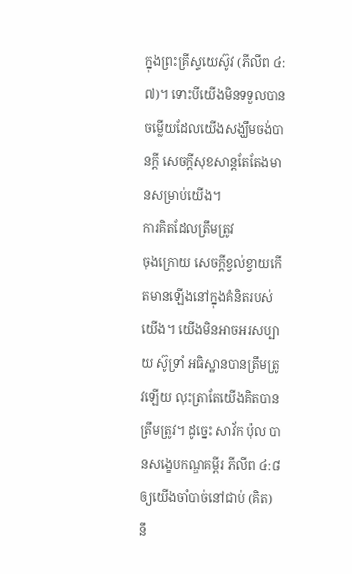ក្នុងព្រះគ្រីស្ទយេស៊ូវ (ភីលីព ៤:៧)។ ទោះបីយើងមិនទទួលបានចម្លើយដែលយើងសង្ឃឹមចង់បានក្ដី សេចក្ដីសុខសាន្តតែតែងមានសម្រាប់យើង។
ការគិតដែលត្រឹមត្រូវ
ចុងក្រោយ សេចក្ដីខ្វល់ខ្វាយកើតមានឡើងនៅក្នុងគំនិតរបស់យើង។ យើងមិនអាចអរសប្បាយ ស៊ូទ្រាំ អធិស្ឋានបានត្រឹមត្រូវឡើយ លុះត្រាតែយើងគិតបានត្រឹមត្រូវ។ ដូច្នេះ សាវ័ក ប៉ុល បានសង្ខេបកណ្ឌគម្ពីរ ភីលីព ៤:៨ ឲ្យយើងចាំបាច់នៅជាប់ (គិត) នឹ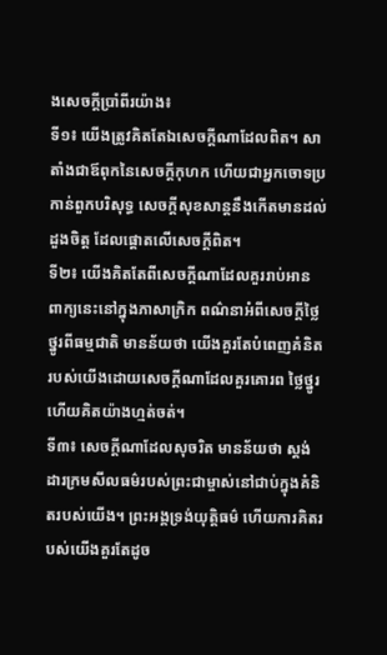ងសេចក្ដីប្រាំពីរយ៉ាង៖
ទី១៖ យើងត្រូវគិតតែឯសេចក្ដីណាដែលពិត។ សាតាំងជាឪពុកនៃសេចក្ដីកុហក ហើយជាអ្នកចោទប្រកាន់ពួកបរិសុទ្ធ សេចក្ដីសុខសាន្តនឹងកើតមានដល់ដួងចិត្ត ដែលផ្ដោតលើសេចក្ដីពិត។
ទី២៖ យើងគិតតែពីសេចក្ដីណាដែលគួររាប់អាន ពាក្យនេះនៅក្នុងភាសាក្រិក ពណ៌នាអំពីសេចក្ដីថ្លៃថ្នូរពីធម្មជាតិ មានន័យថា យើងគួរតែបំពេញគំនិតរបស់យើងដោយសេចក្ដីណាដែលគួរគោរព ថ្លៃថ្នូរ ហើយគិតយ៉ាងហ្មត់ចត់។
ទី៣៖ សេចក្ដីណាដែលសុចរិត មានន័យថា ស្តង់ដារក្រមសីលធម៌របស់ព្រះជាម្ចាស់នៅជាប់ក្នុងគំនិតរបស់យើង។ ព្រះអង្គទ្រង់យុត្តិធម៌ ហើយការគិតរបស់យើងគួរតែដូច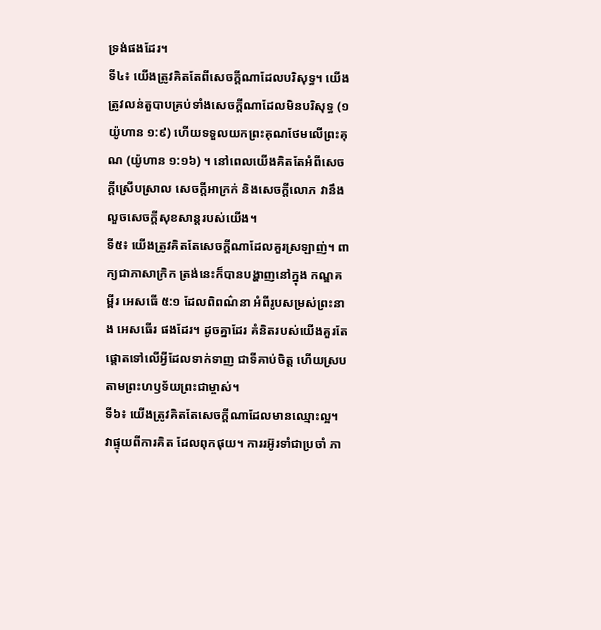ទ្រង់ផងដែរ។
ទី៤៖ យើងត្រូវគិតតែពីសេចក្ដីណាដែលបរិសុទ្ធ។ យើងត្រូវលន់តួបាបគ្រប់ទាំងសេចក្ដីណាដែលមិនបរិសុទ្ធ (១យ៉ូហាន ១:៩) ហើយទទួលយកព្រះគុណថែមលើព្រះគុណ (យ៉ូហាន ១:១៦) ។ នៅពេលយើងគិតតែអំពីសេចក្ដីស្រើបស្រាល សេចក្ដីអាក្រក់ និងសេចក្ដីលោភ វានឹងលួចសេចក្ដីសុខសាន្តរបស់យើង។
ទី៥៖ យើងត្រូវគិតតែសេចក្ដីណាដែលគួរស្រឡាញ់។ ពាក្យជាភាសាក្រិក ត្រង់នេះក៏បានបង្ហាញនៅក្នុង កណ្ឌគម្ពីរ អេសធើ ៥:១ ដែលពិពណ៌នា អំពីរូបសម្រស់ព្រះនាង អេសធើរ ផងដែរ។ ដូចគ្នាដែរ គំនិតរបស់យើងគួរតែផ្ដោតទៅលើអ្វីដែលទាក់ទាញ ជាទីគាប់ចិត្ត ហើយស្របតាមព្រះហឫទ័យព្រះជាម្ចាស់។
ទី៦៖ យើងត្រូវគិតតែសេចក្ដីណាដែលមានឈ្មោះល្អ។ វាផ្ទុយពីការគិត ដែលពុកផុយ។ ការរអ៊ូរទាំជាប្រចាំ ភា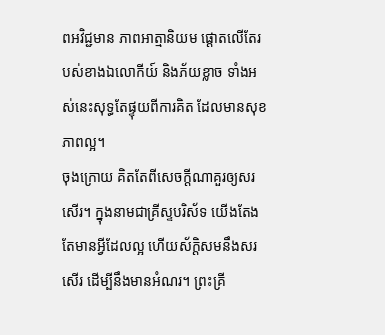ពអវិជ្ជមាន ភាពអាត្មានិយម ផ្ដោតលើតែរបស់ខាងឯលោកីយ៍ និងភ័យខ្លាច ទាំងអស់នេះសុទ្ធតែផ្ទុយពីការគិត ដែលមានសុខភាពល្អ។
ចុងក្រោយ គិតតែពីសេចក្ដីណាគួរឲ្យសរសើរ។ ក្នុងនាមជាគ្រីស្ទបរិស័ទ យើងតែងតែមានអ្វីដែលល្អ ហើយស័ក្ដិសមនឹងសរសើរ ដើម្បីនឹងមានអំណរ។ ព្រះគ្រី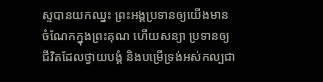ស្ទបានយកឈ្នះ ព្រះអង្គប្រទានឲ្យយើងមានចំណែកក្នុងព្រះគុណ ហើយសន្យា ប្រទានឲ្យជីវិតដែលថ្វាយបង្គំ និងបម្រើទ្រង់អស់កល្បជា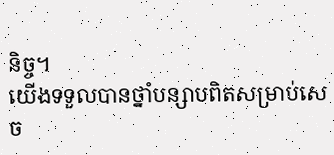និច្ច។
យើងទទួលបានថ្នាំបន្សាបពិតសម្រាប់សេច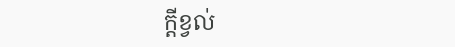ក្ដីខ្វល់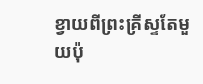ខ្វាយពីព្រះគ្រីស្ទតែមួយប៉ុ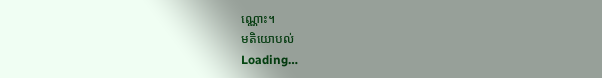ណ្ណោះ។
មតិយោបល់
Loading…